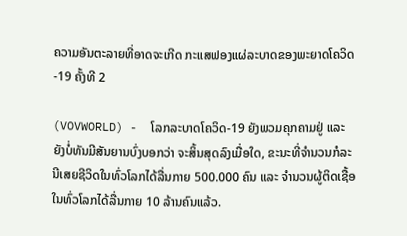ຄວາມອັນຕະລາຍທີ່ອາດຈະເກີດ ກະແສຟອງແຜ່ລະບາດຂອງພະຍາດໂຄວິດ-19 ຄັ້ງທີ 2

(VOVWORLD) -  ໂລກລະບາດໂຄວິດ-19 ຍັງພວມຄຸກຄາມຢູ່ ແລະ ຍັງບໍ່ທັນມີສັນຍານບົ່ງບອກວ່າ ຈະສິ້ນສຸດລົງເມື່ອໃດ, ຂະນະທີ່ຈຳນວນກໍລະນີເສຍຊີວິດໃນທົ່ວໂລກໄດ້ລື່ນກາຍ 500.000 ຄົນ ແລະ ຈຳນວນຜູ້ຕິດເຊື້ອໃນທົ່ວໂລກໄດ້ລື່ນກາຍ 10 ລ້ານຄົນແລ້ວ.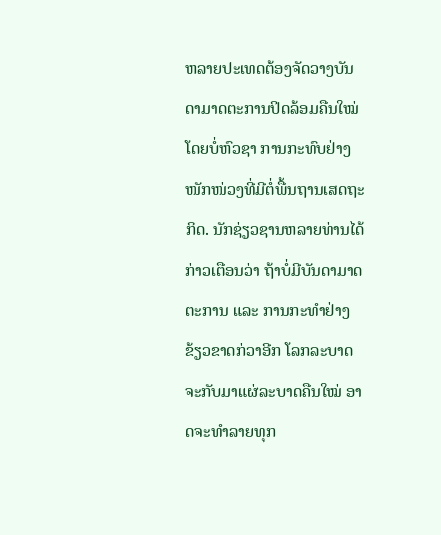ຫລາຍປະເທດຕ້ອງຈັດວາງບັນດາມາດຕະການປິດລ້ອມຄືນໃໝ່ ໂດຍບໍ່ຫົວຊາ ການກະທົບຢ່າງໜັກໜ່ວງທີ່ມີຕໍ່ພື້ນຖານເສດຖະກິດ. ນັກຊ່ຽວຊານຫລາຍທ່ານໄດ້ກ່າວເຕືອນວ່າ ຖ້າບໍ່ມີບັນດາມາດຕະການ ແລະ ການກະທຳຢ່າງຂ້ຽວຂາດກ່ວາອີກ ໂລກລະບາດຈະກັບມາແຜ່ລະບາດຄືນໃໝ່ ອາດຈະທຳລາຍທຸກ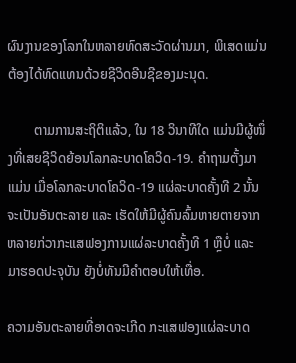ຜົນງານຂອງໂລກໃນຫລາຍທົດສະວັດຜ່ານມາ, ພິເສດແມ່ນຕ້ອງໄດ້ທົດແທນດ້ວຍຊີວິດອີນຊີຂອງມະນຸດ.

        ຕາມການສະຖິຕິແລ້ວ, ໃນ 18 ວິນາທີໃດ ແມ່ນມີຜູ້ໜຶ່ງທີ່ເສຍຊີວິດຍ້ອນໂລກລະບາດໂຄວິດ-19. ຄຳຖາມຕັ້ງມາແມ່ນ ເມື່ອໂລກລະບາດໂຄວິດ-19 ແຜ່ລະບາດຄັ້ງທີ 2 ນັ້ນ ຈະເປັນອັນຕະລາຍ ແລະ ເຮັດໃຫ້ມີຜູ້ຄົນລົ້ມຫາຍຕາຍຈາກຫລາຍກ່ວາກະແສຟອງການແຜ່ລະບາດຄັ້ງທີ 1 ຫຼືບໍ່ ແລະ ມາຮອດປະຈຸບັນ ຍັງບໍ່ທັນມີຄຳຕອບໃຫ້ເທື່ອ.

ຄວາມອັນຕະລາຍທີ່ອາດຈະເກີດ ກະແສຟອງແຜ່ລະບາດ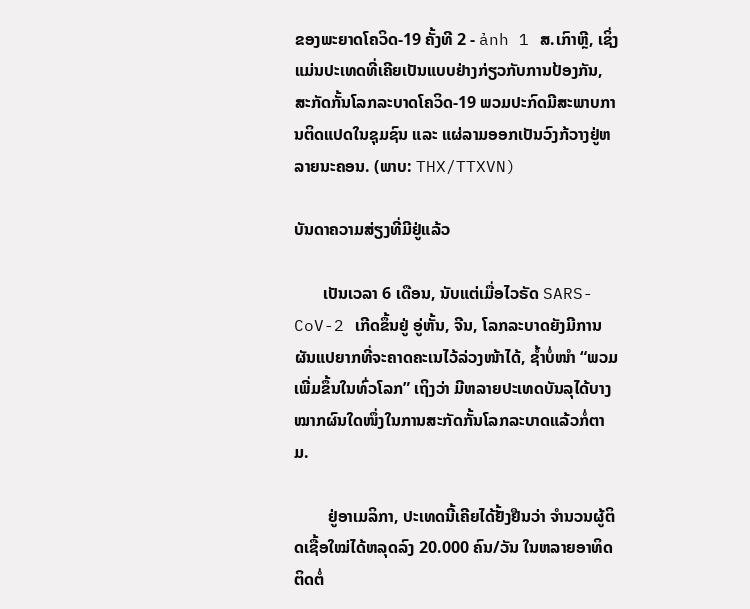ຂອງພະຍາດໂຄວິດ-19 ຄັ້ງທີ 2 - ảnh 1 ສ.ເກົາຫຼີ, ເຊິ່ງແມ່ນປະເທດທີ່ເຄີຍເປັນແບບຢ່າງກ່ຽວກັບການປ້ອງກັນ, ສະກັດກັ້ນໂລກລະບາດໂຄວິດ-19 ພວມປະກົດມີສະພາບການຕິດແປດໃນຊຸມຊົນ ແລະ ແຜ່ລາມອອກເປັນວົງກ້ວາງຢູ່ຫລາຍນະຄອນ. (ພາບ: THX/TTXVN)

ບັນດາຄວາມສ່ຽງທີ່ມີຢູ່ແລ້ວ

       ເປັນເວລາ 6 ເດືອນ, ນັບແຕ່ເມື່ອໄວຣັດ SARS-CoV-2 ເກີດຂຶ້ນຢູ່ ອູ່ຫັ້ນ, ຈີນ, ໂລກລະບາດຍັງມີການຜັນແປຍາກທີ່ຈະຄາດຄະເນໄວ້ລ່ວງໜ້າໄດ້, ຊ້ຳບໍ່ໜຳ “ພວມເພີ່ມຂຶ້ນໃນທົ່ວໂລກ” ເຖິງວ່າ ມີຫລາຍປະເທດບັນລຸໄດ້ບາງໝາກຜົນໃດໜຶ່ງໃນການສະກັດກັ້ນໂລກລະບາດແລ້ວກໍ່ຕາມ.

        ຢູ່ອາເມລິກາ, ປະເທດນີ້ເຄີຍໄດ້ຢັ້ງຢືນວ່າ ຈຳນວນຜູ້ຕິດເຊື້ອໃໝ່ໄດ້ຫລຸດລົງ 20.000 ຄົນ/ວັນ ໃນຫລາຍອາທິດຕິດຕໍ່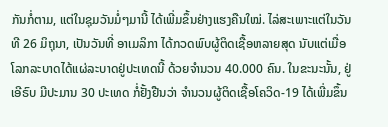ກັນກໍ່ຕາມ, ແຕ່ໃນຊຸມວັນມໍ່ໆມານີ້ ໄດ້ເພີ່ມຂຶ້ນຢ່າງແຮງຄືນໃໝ່. ໄລ່ສະເພາະແຕ່ໃນວັນທີ 26 ມິຖຸນາ, ເປັນວັນທີ່ ອາເມລິກາ ໄດ້ກວດພົບຜູ້ຕິດເຊື້ອຫລາຍສຸດ ນັບແຕ່ເມື່ອໂລກລະບາດໄດ້ແຜ່ລະບາດຢູ່ປະເທດນີ້ ດ້ວຍຈຳນວນ 40.000 ຄົນ. ໃນຂະນະນັ້ນ, ຢູ່ເອີຣົບ ມີປະມານ 30 ປະເທດ ກໍ່ຢັ້ງຢືນວ່າ ຈຳນວນຜູ້ຕິດເຊື້ອໂຄວິດ-19 ໄດ້ເພີ່ມຂຶ້ນ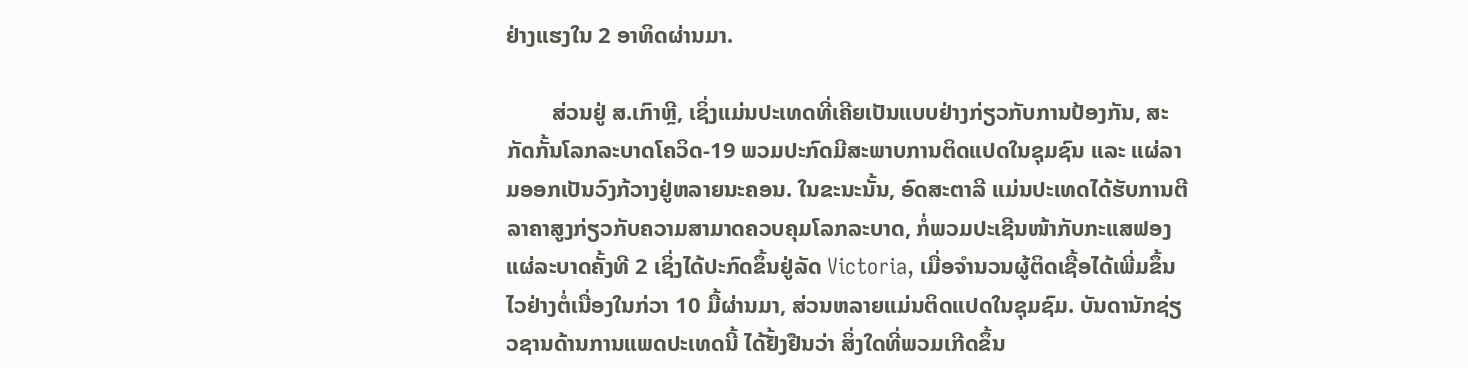ຢ່າງແຮງໃນ 2 ອາທິດຜ່ານມາ.

        ສ່ວນຢູ່ ສ.ເກົາຫຼີ, ເຊິ່ງແມ່ນປະເທດທີ່ເຄີຍເປັນແບບຢ່າງກ່ຽວກັບການປ້ອງກັນ, ສະກັດກັ້ນໂລກລະບາດໂຄວິດ-19 ພວມປະກົດມີສະພາບການຕິດແປດໃນຊຸມຊົນ ແລະ ແຜ່ລາມອອກເປັນວົງກ້ວາງຢູ່ຫລາຍນະຄອນ. ໃນຂະນະນັ້ນ, ອົດສະຕາລີ ແມ່ນປະເທດໄດ້ຮັບການຕີລາຄາສູງກ່ຽວກັບຄວາມສາມາດຄວບຄຸມໂລກລະບາດ, ກໍ່ພວມປະເຊີນໜ້າກັບກະແສຟອງແຜ່ລະບາດຄັ້ງທີ 2 ເຊິ່ງໄດ້ປະກົດຂຶ້ນຢູ່ລັດ Victoria, ເມື່ອຈຳນວນຜູ້ຕິດເຊື້ອໄດ້ເພີ່ມຂຶ້ນໄວຢ່າງຕໍ່ເນື່ອງໃນກ່ວາ 10 ມື້ຜ່ານມາ, ສ່ວນຫລາຍແມ່ນຕິດແປດໃນຊຸມຊົມ. ບັນດານັກຊ່ຽວຊານດ້ານການແພດປະເທດນີ້ ໄດ້ຢັ້ງຢືນວ່າ ສິ່ງໃດທີ່ພວມເກີດຂຶ້ນ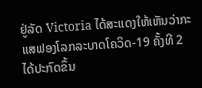ຢູ່ລັດ Victoria ໄດ້ສະແດງໃຫ້ເຫັນວ່າກະແສຟອງໂລກລະບາດໂຄວິດ-19 ຄັ້ງທີ 2 ໄດ້ປະກົດຂຶ້ນ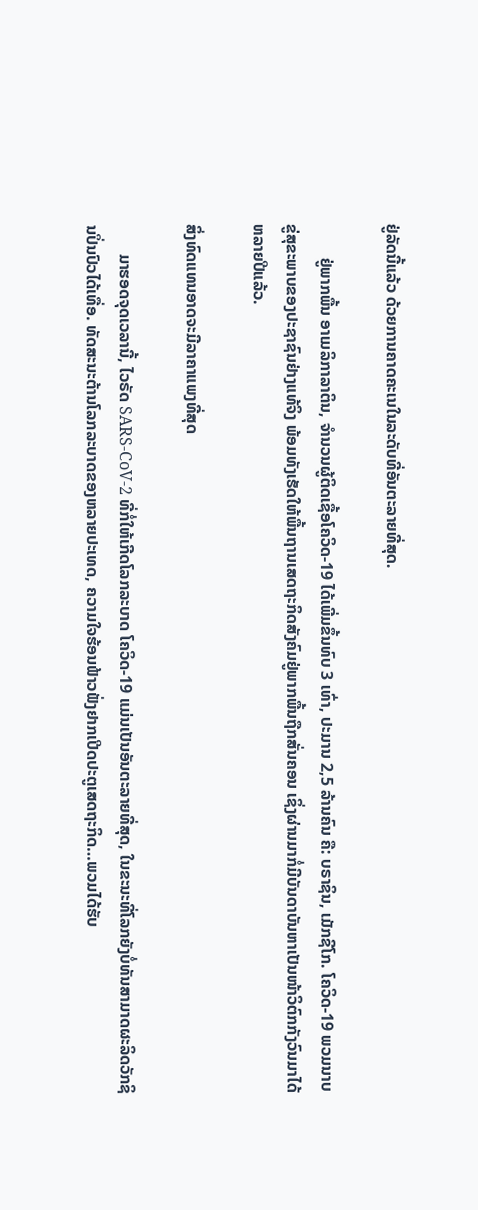ຢູ່ລັດນີ້ແລ້ວ ດ້ວຍການຄາດຄະເນໃນລະດັບທີ່ອັນຕະລາຍທີ່ສຸດ.

        ຢູ່ພາກພື້ນ ອາເມລິກາລາຕິນ, ຈຳນວນຜູ້ຕິດເຊື້ອໂຄວິດ-19 ໄດ້ເພີ່ມຂຶ້ນທົບ 3 ເທົ່າ, ປະມານ 2,5 ລ້ານຄົນ ຄື: ບຣາຊິນ, ເມັກຊີໂກ. ໂຄວິດ-19 ພວມນາບຂູ່ສຸຂະພາບຂອງປະຊາຊົນຢ່າງແທ້ຈິງ ພ້ອມທັງເຮັດໃຫ້ພື້ນຖານເສດຖະກິດສັງຄົມຢູ່ພາກພື້ນຖືກສັ່ນຄອນ ເຊິ່ງຜ່ານມາກໍ່ມີບັນດາບັນຫາເປັນໜ້າວິຕົກກັງວົນມາໄດ້ຫລາຍປີແລ້ວ.

ສິ່ງທົດແທນອາດຈະມີລາຄາແພງທີ່ສຸດ

       ມາຮອດຈຸດເວລານີ້, ໄວຣັດ SARS-CoV-2 ທີ່ກໍ່ໃຫ້ເກີດໂລກລະບາດ ໂຄວິດ-19 ແມ່ນເປັນອັນຕະລາຍທີ່ສຸດ, ໃນຂະນະທີ່ໂລກຍັງບໍ່ທັນສາມາດຜະລິດວັກຊິນປິ່ນປົວໄດ້ເທື່ອ. ທັດສະນະຕ້ານໂລກລະບາດຂອງຫລາຍປະເທດ, ຄວາມໃຈຮ້ອນຟ້າວຟັ່ງຢາກເປີດປະຕູເສດຖະກິດ…ພວມໄດ້ຮັບ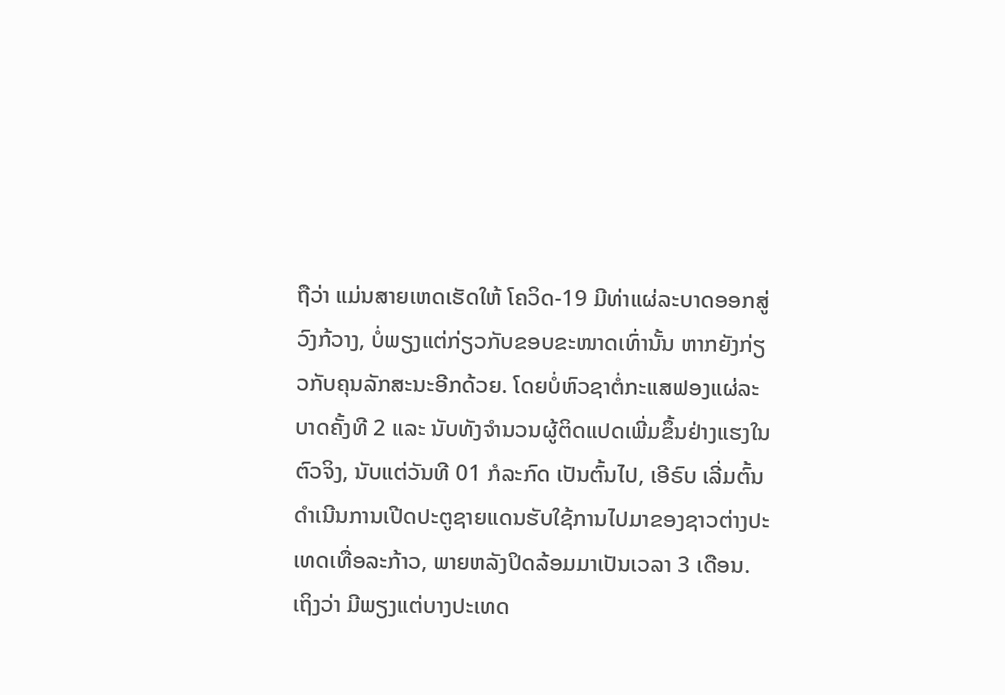ຖືວ່າ ແມ່ນສາຍເຫດເຮັດໃຫ້ ໂຄວິດ-19 ມີທ່າແຜ່ລະບາດອອກສູ່ວົງກ້ວາງ, ບໍ່ພຽງແຕ່ກ່ຽວກັບຂອບຂະໜາດເທົ່ານັ້ນ ຫາກຍັງກ່ຽວກັບຄຸນລັກສະນະອີກດ້ວຍ. ໂດຍບໍ່ຫົວຊາຕໍ່ກະແສຟອງແຜ່ລະບາດຄັ້ງທີ 2 ແລະ ນັບທັງຈຳນວນຜູ້ຕິດແປດເພີ່ມຂຶ້ນຢ່າງແຮງໃນຕົວຈິງ, ນັບແຕ່ວັນທີ 01 ກໍລະກົດ ເປັນຕົ້ນໄປ, ເອີຣົບ ເລີ່ມຕົ້ນດຳເນີນການເປີດປະຕູຊາຍແດນຮັບໃຊ້ການໄປມາຂອງຊາວຕ່າງປະເທດເທື່ອລະກ້າວ, ພາຍຫລັງປິດລ້ອມມາເປັນເວລາ 3 ເດືອນ. ເຖິງວ່າ ມີພຽງແຕ່ບາງປະເທດ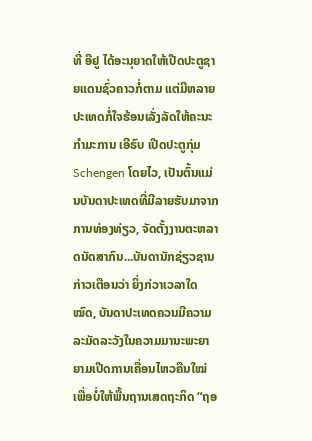ທີ່ ອີຢູ ໄດ້ອະນຸຍາດໃຫ້ເປີດປະຕູຊາຍແດນຊົ່ວຄາວກໍ່ຕາມ ແຕ່ມີຫລາຍປະເທດກໍ່ໃຈຮ້ອນເລັ່ງລັດໃຫ້ຄະນະກຳມະການ ເອີຣົບ ເປີດປະຕູກຸ່ມ Schengen ໂດຍໄວ, ເປັນຕົ້ນແມ່ນບັນດາປະເທດທີ່ມີລາຍຮັບມາຈາກການທ່ອງທ່ຽວ, ຈັດຕັ້ງງານຕະຫລາດນັດສາກົນ...ບັນດານັກຊ່ຽວຊານກ່າວເຕືອນວ່າ ຍິ່ງກ່ວາເວລາໃດໝົດ, ບັນດາປະເທດຄວນມີຄວາມລະມັດລະວັງໃນຄວາມມານະພະຍາຍາມເປີດການເຄື່ອນໄຫວຄືນໃໝ່ ເພື່ອບໍ່ໃຫ້ພື້ນຖານເສດຖະກິດ “ຖອ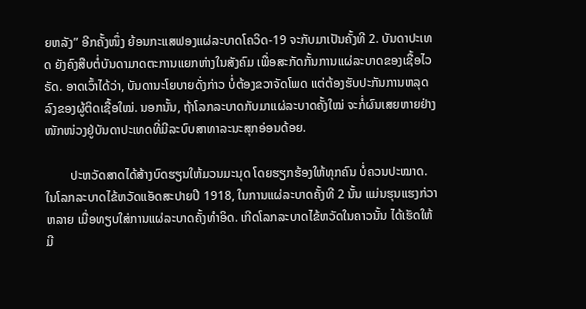ຍຫລັງ” ອີກຄັ້ງໜຶ່ງ ຍ້ອນກະແສຟອງແຜ່ລະບາດໂຄວິດ-19 ຈະກັບມາເປັນຄັ້ງທີ 2. ບັນດາປະເທດ ຍັງຄົງສືບຕໍ່ບັນດາມາດຕະການແຍກຫ່າງໃນສັງຄົມ ເພື່ອສະກັດກັ້ນການແຜ່ລະບາດຂອງເຊື້ອໄວຣັດ. ອາດເວົ້າໄດ້ວ່າ, ບັນດານະໂຍບາຍດັ່ງກ່າວ ບໍ່ຕ້ອງຂວາຈັດໂພດ ແຕ່ຕ້ອງຮັບປະກັນການຫລຸດລົງຂອງຜູ້ຕິດເຊື້ອໃໝ່. ນອກນັ້ນ, ຖ້າໂລກລະບາດກັບມາແຜ່ລະບາດຄັ້ງໃໝ່ ຈະກໍ່ຜົນເສຍຫາຍຢ່າງໜັກໜ່ວງຢູ່ບັນດາປະເທດທີ່ມີລະບົບສາທາລະນະສຸກອ່ອນດ້ອຍ.

        ປະຫວັດສາດໄດ້ສ້າງບົດຮຽນໃຫ້ມວນມະນຸດ ໂດຍຮຽກຮ້ອງໃຫ້ທຸກຄົນ ບໍ່ຄວນປະໝາດ. ໃນໂລກລະບາດໄຂ້ຫວັດແອັດສະປາຍປີ 1918, ໃນການແຜ່ລະບາດຄັ້ງທີ 2 ນັ້ນ ແມ່ນຮຸນແຮງກ່ວາຫລາຍ ເມື່ອທຽບໃສ່ການແຜ່ລະບາດຄັ້ງທຳອິດ. ເກີດໂລກລະບາດໄຂ້ຫວັດໃນຄາວນັ້ນ ໄດ້ເຮັດໃຫ້ມີ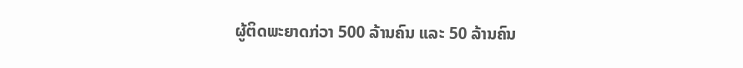ຜູ້ຕິດພະຍາດກ່ວາ 500 ລ້ານຄົນ ແລະ 50 ລ້ານຄົນ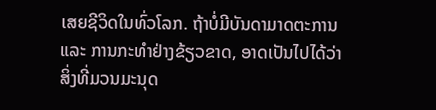ເສຍຊີວິດໃນທົ່ວໂລກ. ຖ້າບໍ່ມີບັນດາມາດຕະການ ແລະ ການກະທຳຢ່າງຂ້ຽວຂາດ, ອາດເປັນໄປໄດ້ວ່າ ສິ່ງທີ່ມວນມະນຸດ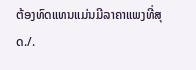ຕ້ອງທົດແທນແມ່ນມີລາຄາແພງທີ່ສຸດ./.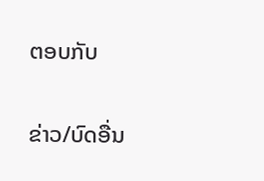ຕອບກັບ

ຂ່າວ/ບົດອື່ນ